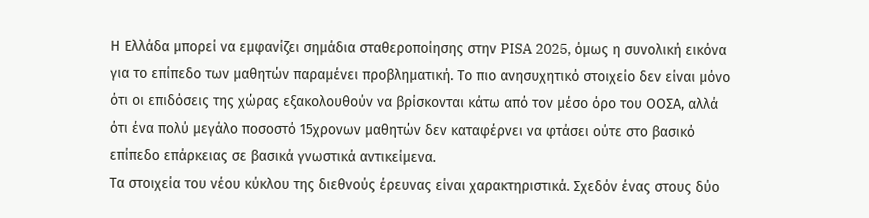Η Ελλάδα μπορεί να εμφανίζει σημάδια σταθεροποίησης στην PISA 2025, όμως η συνολική εικόνα για το επίπεδο των μαθητών παραμένει προβληματική. Το πιο ανησυχητικό στοιχείο δεν είναι μόνο ότι οι επιδόσεις της χώρας εξακολουθούν να βρίσκονται κάτω από τον μέσο όρο του ΟΟΣΑ, αλλά ότι ένα πολύ μεγάλο ποσοστό 15χρονων μαθητών δεν καταφέρνει να φτάσει ούτε στο βασικό επίπεδο επάρκειας σε βασικά γνωστικά αντικείμενα.
Τα στοιχεία του νέου κύκλου της διεθνούς έρευνας είναι χαρακτηριστικά. Σχεδόν ένας στους δύο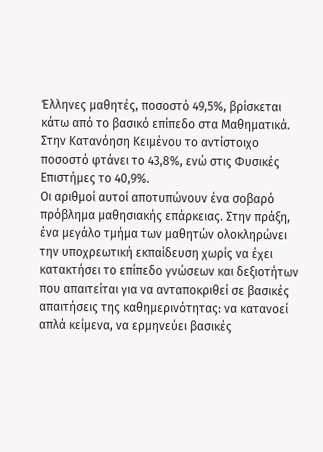Έλληνες μαθητές, ποσοστό 49,5%, βρίσκεται κάτω από το βασικό επίπεδο στα Μαθηματικά. Στην Κατανόηση Κειμένου το αντίστοιχο ποσοστό φτάνει το 43,8%, ενώ στις Φυσικές Επιστήμες το 40,9%.
Οι αριθμοί αυτοί αποτυπώνουν ένα σοβαρό πρόβλημα μαθησιακής επάρκειας. Στην πράξη, ένα μεγάλο τμήμα των μαθητών ολοκληρώνει την υποχρεωτική εκπαίδευση χωρίς να έχει κατακτήσει το επίπεδο γνώσεων και δεξιοτήτων που απαιτείται για να ανταποκριθεί σε βασικές απαιτήσεις της καθημερινότητας: να κατανοεί απλά κείμενα, να ερμηνεύει βασικές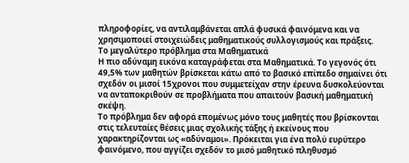πληροφορίες, να αντιλαμβάνεται απλά φυσικά φαινόμενα και να χρησιμοποιεί στοιχειώδεις μαθηματικούς συλλογισμούς και πράξεις.
Το μεγαλύτερο πρόβλημα στα Μαθηματικά
Η πιο αδύναμη εικόνα καταγράφεται στα Μαθηματικά. Το γεγονός ότι 49,5% των μαθητών βρίσκεται κάτω από το βασικό επίπεδο σημαίνει ότι σχεδόν οι μισοί 15χρονοι που συμμετείχαν στην έρευνα δυσκολεύονται να ανταποκριθούν σε προβλήματα που απαιτούν βασική μαθηματική σκέψη.
Το πρόβλημα δεν αφορά επομένως μόνο τους μαθητές που βρίσκονται στις τελευταίες θέσεις μιας σχολικής τάξης ή εκείνους που χαρακτηρίζονται ως «αδύναμοι». Πρόκειται για ένα πολύ ευρύτερο φαινόμενο, που αγγίζει σχεδόν το μισό μαθητικό πληθυσμό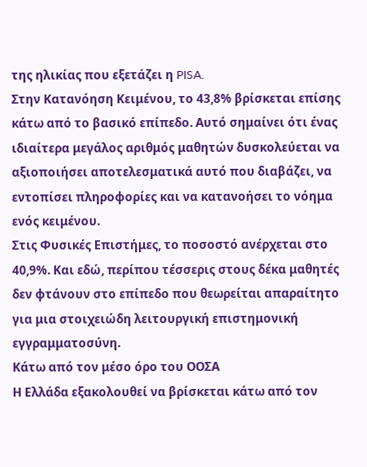της ηλικίας που εξετάζει η PISA.
Στην Κατανόηση Κειμένου, το 43,8% βρίσκεται επίσης κάτω από το βασικό επίπεδο. Αυτό σημαίνει ότι ένας ιδιαίτερα μεγάλος αριθμός μαθητών δυσκολεύεται να αξιοποιήσει αποτελεσματικά αυτό που διαβάζει, να εντοπίσει πληροφορίες και να κατανοήσει το νόημα ενός κειμένου.
Στις Φυσικές Επιστήμες, το ποσοστό ανέρχεται στο 40,9%. Και εδώ, περίπου τέσσερις στους δέκα μαθητές δεν φτάνουν στο επίπεδο που θεωρείται απαραίτητο για μια στοιχειώδη λειτουργική επιστημονική εγγραμματοσύνη.
Κάτω από τον μέσο όρο του ΟΟΣΑ
Η Ελλάδα εξακολουθεί να βρίσκεται κάτω από τον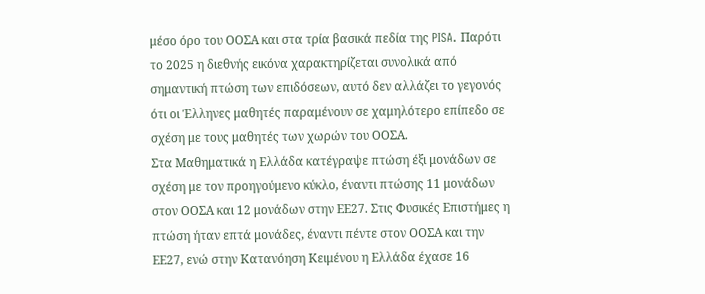μέσο όρο του ΟΟΣΑ και στα τρία βασικά πεδία της PISA. Παρότι το 2025 η διεθνής εικόνα χαρακτηρίζεται συνολικά από σημαντική πτώση των επιδόσεων, αυτό δεν αλλάζει το γεγονός ότι οι Έλληνες μαθητές παραμένουν σε χαμηλότερο επίπεδο σε σχέση με τους μαθητές των χωρών του ΟΟΣΑ.
Στα Μαθηματικά η Ελλάδα κατέγραψε πτώση έξι μονάδων σε σχέση με τον προηγούμενο κύκλο, έναντι πτώσης 11 μονάδων στον ΟΟΣΑ και 12 μονάδων στην ΕΕ27. Στις Φυσικές Επιστήμες η πτώση ήταν επτά μονάδες, έναντι πέντε στον ΟΟΣΑ και την ΕΕ27, ενώ στην Κατανόηση Κειμένου η Ελλάδα έχασε 16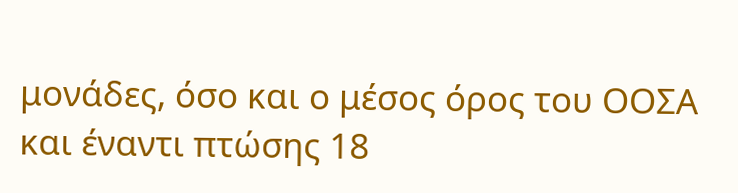μονάδες, όσο και ο μέσος όρος του ΟΟΣΑ και έναντι πτώσης 18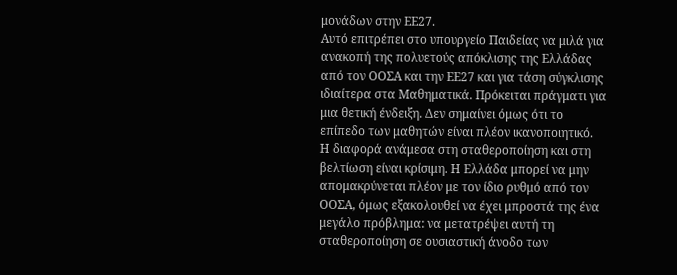μονάδων στην ΕΕ27.
Αυτό επιτρέπει στο υπουργείο Παιδείας να μιλά για ανακοπή της πολυετούς απόκλισης της Ελλάδας από τον ΟΟΣΑ και την ΕΕ27 και για τάση σύγκλισης ιδιαίτερα στα Μαθηματικά. Πρόκειται πράγματι για μια θετική ένδειξη. Δεν σημαίνει όμως ότι το επίπεδο των μαθητών είναι πλέον ικανοποιητικό.
Η διαφορά ανάμεσα στη σταθεροποίηση και στη βελτίωση είναι κρίσιμη. Η Ελλάδα μπορεί να μην απομακρύνεται πλέον με τον ίδιο ρυθμό από τον ΟΟΣΑ, όμως εξακολουθεί να έχει μπροστά της ένα μεγάλο πρόβλημα: να μετατρέψει αυτή τη σταθεροποίηση σε ουσιαστική άνοδο των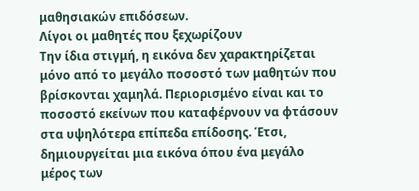μαθησιακών επιδόσεων.
Λίγοι οι μαθητές που ξεχωρίζουν
Την ίδια στιγμή, η εικόνα δεν χαρακτηρίζεται μόνο από το μεγάλο ποσοστό των μαθητών που βρίσκονται χαμηλά. Περιορισμένο είναι και το ποσοστό εκείνων που καταφέρνουν να φτάσουν στα υψηλότερα επίπεδα επίδοσης. Έτσι, δημιουργείται μια εικόνα όπου ένα μεγάλο μέρος των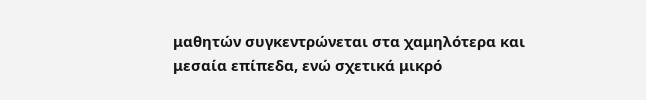μαθητών συγκεντρώνεται στα χαμηλότερα και μεσαία επίπεδα, ενώ σχετικά μικρό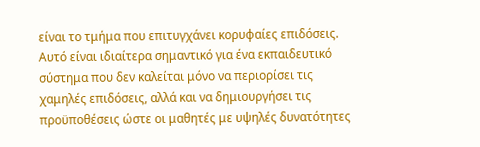είναι το τμήμα που επιτυγχάνει κορυφαίες επιδόσεις. Αυτό είναι ιδιαίτερα σημαντικό για ένα εκπαιδευτικό σύστημα που δεν καλείται μόνο να περιορίσει τις χαμηλές επιδόσεις, αλλά και να δημιουργήσει τις προϋποθέσεις ώστε οι μαθητές με υψηλές δυνατότητες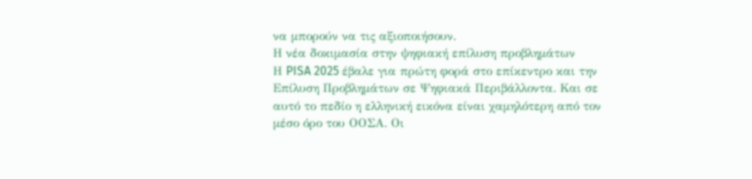να μπορούν να τις αξιοποιήσουν.
Η νέα δοκιμασία στην ψηφιακή επίλυση προβλημάτων
Η PISA 2025 έβαλε για πρώτη φορά στο επίκεντρο και την Επίλυση Προβλημάτων σε Ψηφιακά Περιβάλλοντα. Και σε αυτό το πεδίο η ελληνική εικόνα είναι χαμηλότερη από τον μέσο όρο του ΟΟΣΑ. Οι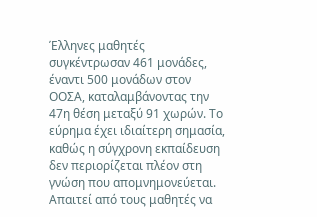Έλληνες μαθητές συγκέντρωσαν 461 μονάδες, έναντι 500 μονάδων στον ΟΟΣΑ, καταλαμβάνοντας την 47η θέση μεταξύ 91 χωρών. Το εύρημα έχει ιδιαίτερη σημασία, καθώς η σύγχρονη εκπαίδευση δεν περιορίζεται πλέον στη γνώση που απομνημονεύεται. Απαιτεί από τους μαθητές να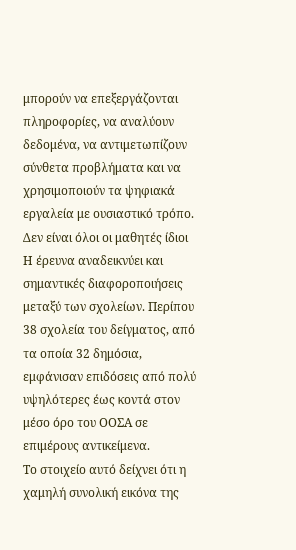μπορούν να επεξεργάζονται πληροφορίες, να αναλύουν δεδομένα, να αντιμετωπίζουν σύνθετα προβλήματα και να χρησιμοποιούν τα ψηφιακά εργαλεία με ουσιαστικό τρόπο.
Δεν είναι όλοι οι μαθητές ίδιοι
Η έρευνα αναδεικνύει και σημαντικές διαφοροποιήσεις μεταξύ των σχολείων. Περίπου 38 σχολεία του δείγματος, από τα οποία 32 δημόσια, εμφάνισαν επιδόσεις από πολύ υψηλότερες έως κοντά στον μέσο όρο του ΟΟΣΑ σε επιμέρους αντικείμενα.
Το στοιχείο αυτό δείχνει ότι η χαμηλή συνολική εικόνα της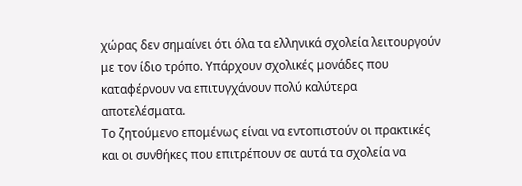χώρας δεν σημαίνει ότι όλα τα ελληνικά σχολεία λειτουργούν με τον ίδιο τρόπο. Υπάρχουν σχολικές μονάδες που καταφέρνουν να επιτυγχάνουν πολύ καλύτερα αποτελέσματα.
Το ζητούμενο επομένως είναι να εντοπιστούν οι πρακτικές και οι συνθήκες που επιτρέπουν σε αυτά τα σχολεία να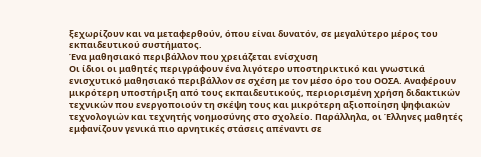ξεχωρίζουν και να μεταφερθούν, όπου είναι δυνατόν, σε μεγαλύτερο μέρος του εκπαιδευτικού συστήματος.
Ένα μαθησιακό περιβάλλον που χρειάζεται ενίσχυση
Οι ίδιοι οι μαθητές περιγράφουν ένα λιγότερο υποστηρικτικό και γνωστικά ενισχυτικό μαθησιακό περιβάλλον σε σχέση με τον μέσο όρο του ΟΟΣΑ. Αναφέρουν μικρότερη υποστήριξη από τους εκπαιδευτικούς, περιορισμένη χρήση διδακτικών τεχνικών που ενεργοποιούν τη σκέψη τους και μικρότερη αξιοποίηση ψηφιακών τεχνολογιών και τεχνητής νοημοσύνης στο σχολείο. Παράλληλα, οι Έλληνες μαθητές εμφανίζουν γενικά πιο αρνητικές στάσεις απέναντι σε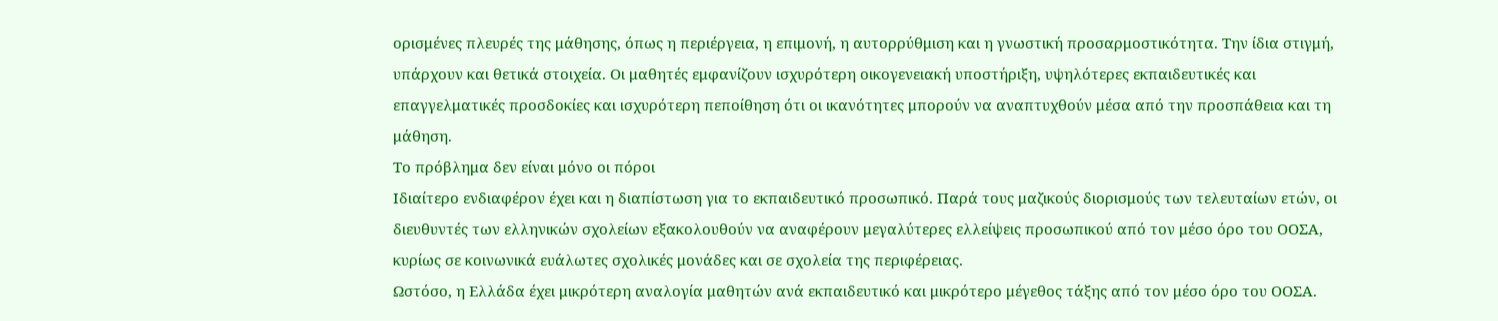ορισμένες πλευρές της μάθησης, όπως η περιέργεια, η επιμονή, η αυτορρύθμιση και η γνωστική προσαρμοστικότητα. Την ίδια στιγμή, υπάρχουν και θετικά στοιχεία. Οι μαθητές εμφανίζουν ισχυρότερη οικογενειακή υποστήριξη, υψηλότερες εκπαιδευτικές και επαγγελματικές προσδοκίες και ισχυρότερη πεποίθηση ότι οι ικανότητες μπορούν να αναπτυχθούν μέσα από την προσπάθεια και τη μάθηση.
Το πρόβλημα δεν είναι μόνο οι πόροι
Ιδιαίτερο ενδιαφέρον έχει και η διαπίστωση για το εκπαιδευτικό προσωπικό. Παρά τους μαζικούς διορισμούς των τελευταίων ετών, οι διευθυντές των ελληνικών σχολείων εξακολουθούν να αναφέρουν μεγαλύτερες ελλείψεις προσωπικού από τον μέσο όρο του ΟΟΣΑ, κυρίως σε κοινωνικά ευάλωτες σχολικές μονάδες και σε σχολεία της περιφέρειας.
Ωστόσο, η Ελλάδα έχει μικρότερη αναλογία μαθητών ανά εκπαιδευτικό και μικρότερο μέγεθος τάξης από τον μέσο όρο του ΟΟΣΑ.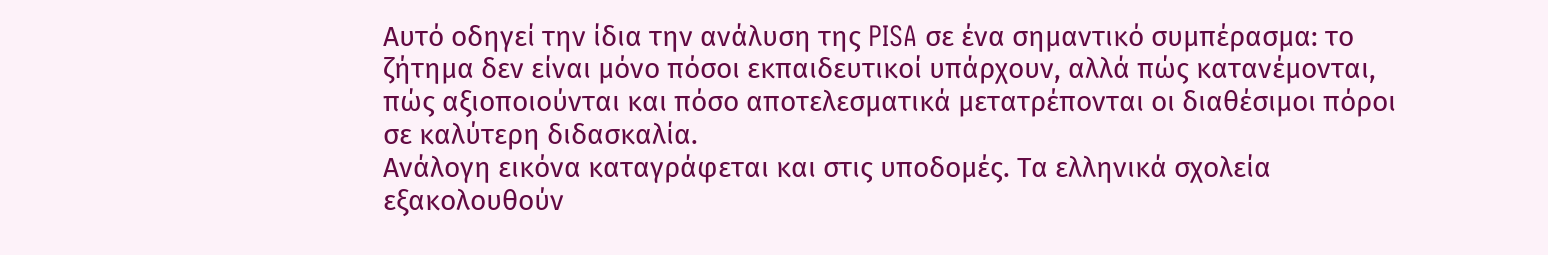Αυτό οδηγεί την ίδια την ανάλυση της PISA σε ένα σημαντικό συμπέρασμα: το ζήτημα δεν είναι μόνο πόσοι εκπαιδευτικοί υπάρχουν, αλλά πώς κατανέμονται, πώς αξιοποιούνται και πόσο αποτελεσματικά μετατρέπονται οι διαθέσιμοι πόροι σε καλύτερη διδασκαλία.
Ανάλογη εικόνα καταγράφεται και στις υποδομές. Τα ελληνικά σχολεία εξακολουθούν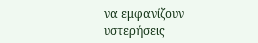να εμφανίζουν υστερήσεις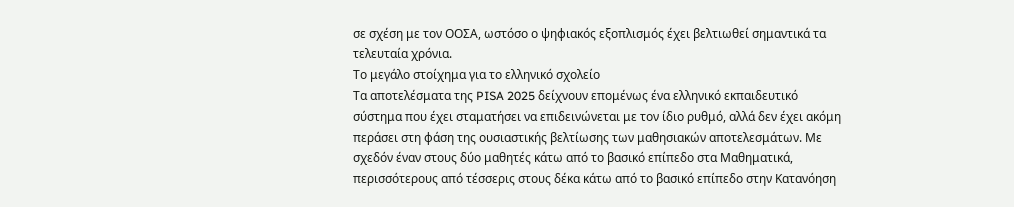σε σχέση με τον ΟΟΣΑ, ωστόσο ο ψηφιακός εξοπλισμός έχει βελτιωθεί σημαντικά τα τελευταία χρόνια.
Το μεγάλο στοίχημα για το ελληνικό σχολείο
Τα αποτελέσματα της PISA 2025 δείχνουν επομένως ένα ελληνικό εκπαιδευτικό σύστημα που έχει σταματήσει να επιδεινώνεται με τον ίδιο ρυθμό, αλλά δεν έχει ακόμη περάσει στη φάση της ουσιαστικής βελτίωσης των μαθησιακών αποτελεσμάτων. Με σχεδόν έναν στους δύο μαθητές κάτω από το βασικό επίπεδο στα Μαθηματικά, περισσότερους από τέσσερις στους δέκα κάτω από το βασικό επίπεδο στην Κατανόηση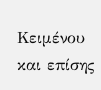Κειμένου και επίσης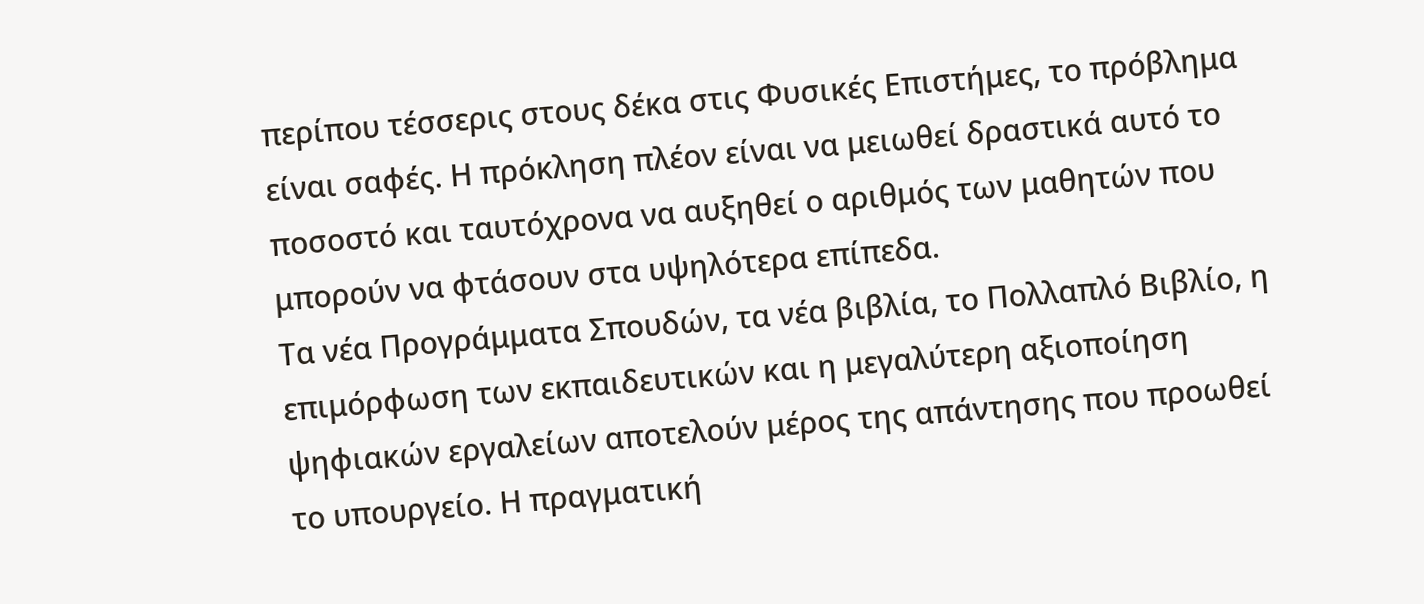περίπου τέσσερις στους δέκα στις Φυσικές Επιστήμες, το πρόβλημα είναι σαφές. Η πρόκληση πλέον είναι να μειωθεί δραστικά αυτό το ποσοστό και ταυτόχρονα να αυξηθεί ο αριθμός των μαθητών που μπορούν να φτάσουν στα υψηλότερα επίπεδα.
Τα νέα Προγράμματα Σπουδών, τα νέα βιβλία, το Πολλαπλό Βιβλίο, η επιμόρφωση των εκπαιδευτικών και η μεγαλύτερη αξιοποίηση ψηφιακών εργαλείων αποτελούν μέρος της απάντησης που προωθεί το υπουργείο. Η πραγματική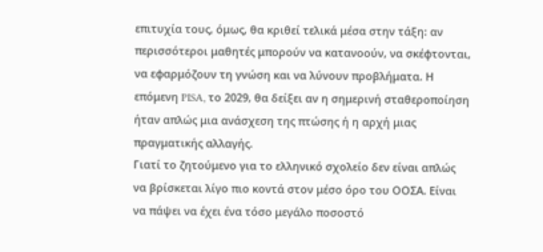επιτυχία τους, όμως, θα κριθεί τελικά μέσα στην τάξη: αν περισσότεροι μαθητές μπορούν να κατανοούν, να σκέφτονται, να εφαρμόζουν τη γνώση και να λύνουν προβλήματα. Η επόμενη PISA, το 2029, θα δείξει αν η σημερινή σταθεροποίηση ήταν απλώς μια ανάσχεση της πτώσης ή η αρχή μιας πραγματικής αλλαγής.
Γιατί το ζητούμενο για το ελληνικό σχολείο δεν είναι απλώς να βρίσκεται λίγο πιο κοντά στον μέσο όρο του ΟΟΣΑ. Είναι να πάψει να έχει ένα τόσο μεγάλο ποσοστό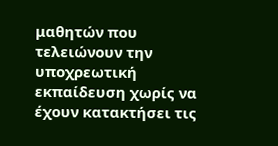μαθητών που τελειώνουν την υποχρεωτική εκπαίδευση χωρίς να έχουν κατακτήσει τις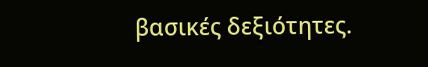βασικές δεξιότητες.